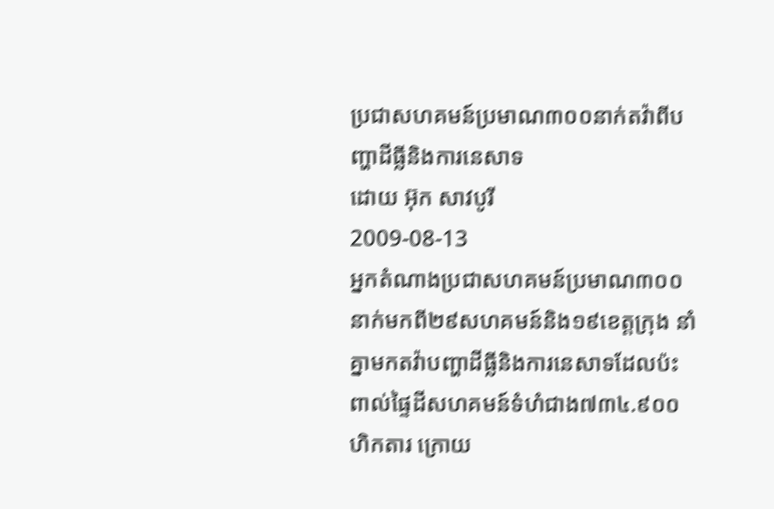ប្រជាសហគមន៍ប្រមាណ៣០០នាក់តវ៉ាពីបញ្ហាដីធ្លីនិងការនេសាទ
ដោយ អ៊ុក សាវបូរី
2009-08-13
អ្នកតំណាងប្រជាសហគមន៍ប្រមាណ៣០០នាក់មកពី២៩សហគមន៍និង១៩ខេត្តក្រុង នាំគ្នាមកតវ៉ាបញ្ហាដីធ្លីនិងការនេសាទដែលប៉ះពាល់ផ្ទៃដីសហគមន៍ទំហំជាង៧៣៤.៩០០ហិកតារ ក្រោយ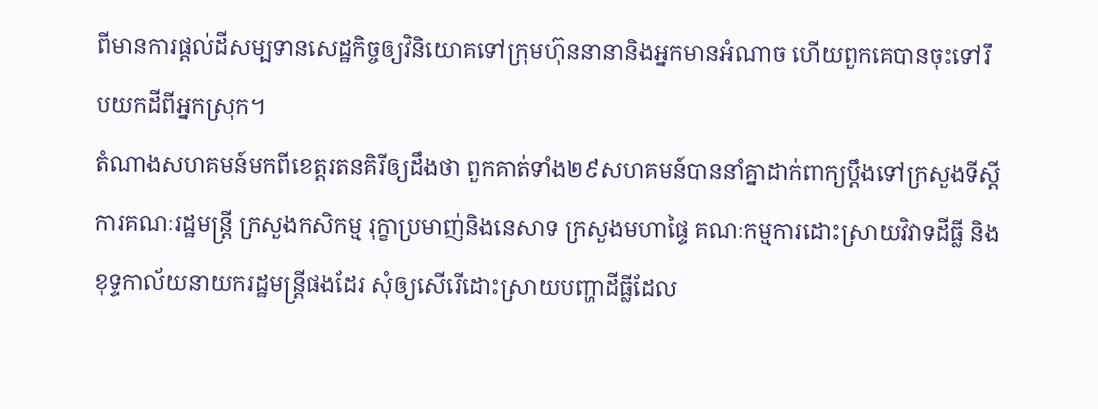ពីមានការផ្តល់ដីសម្បទានសេដ្ឋកិច្ចឲ្យវិនិយោគទៅក្រុមហ៊ុននានានិងអ្នកមានអំណាច ហើយពួកគេបានចុះទៅរឹបយកដីពីអ្នកស្រុក។
តំណាងសហគមន៍មកពីខេត្តរតនគិរីឲ្យដឹងថា ពួកគាត់ទាំង២៩សហគមន៍បាននាំគ្នាដាក់ពាក្យប្តឹងទៅក្រសួងទីស្តីការគណៈរដ្ឋមន្រ្តី ក្រសួងកសិកម្ម រុក្ខាប្រមាញ់និងនេសាទ ក្រសួងមហាផ្ទៃ គណៈកម្មការដោះស្រាយវិវាទដីធ្លី និងខុទ្ទកាល័យនាយករដ្ឋមន្រ្តីផងដែរ សុំឲ្យសើរើដោះស្រាយបញ្ហាដីធ្លីដែល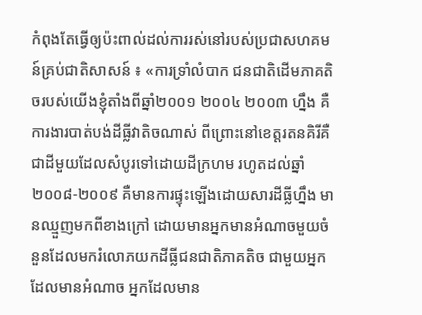កំពុងតែធ្វើឲ្យប៉ះពាល់ដល់ការរស់នៅរបស់ប្រជាសហគមន៍គ្រប់ជាតិសាសន៍ ៖ «ការទ្រាំលំបាក ជនជាតិដើមភាគតិចរបស់យើងខ្ញុំតាំងពីឆ្នាំ២០០១ ២០០៤ ២០០៣ ហ្នឹង គឺការងារបាត់បង់ដីធ្លីវាតិចណាស់ ពីព្រោះនៅខេត្តរតនគិរីគឺជាដីមួយដែលសំបូរទៅដោយដីក្រហម រហូតដល់ឆ្នាំ២០០៨-២០០៩ គឺមានការផ្ទុះឡើងដោយសារដីធ្លីហ្នឹង មានឈ្មួញមកពីខាងក្រៅ ដោយមានអ្នកមានអំណាចមួយចំនួនដែលមករំលោភយកដីធ្លីជនជាតិភាគតិច ជាមួយអ្នកដែលមានអំណាច អ្នកដែលមាន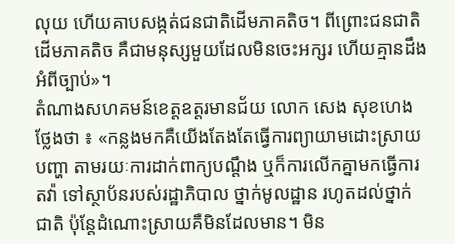លុយ ហើយគាបសង្កត់ជនជាតិដើមភាគតិច។ ពីព្រោះជនជាតិដើមភាគតិច គឺជាមនុស្សមួយដែលមិនចេះអក្សរ ហើយគ្មានដឹងអំពីច្បាប់»។
តំណាងសហគមន៍ខេត្តឧត្តរមានជ័យ លោក សេង សុខហេង ថ្លែងថា ៖ «កន្លងមកគឺយើងតែងតែធ្វើការព្យាយាមដោះស្រាយបញ្ហា តាមរយៈការដាក់ពាក្យបណ្ដឹង ឬក៏ការលើកគ្នាមកធ្វើការតវ៉ា ទៅស្ថាប័នរបស់រដ្ឋាភិបាល ថ្នាក់មូលដ្ឋាន រហូតដល់ថ្នាក់ជាតិ ប៉ុន្តែដំណោះស្រាយគឺមិនដែលមាន។ មិន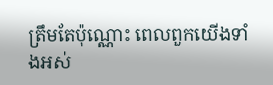ត្រឹមតែប៉ុណ្ណោះ ពេលពួកយើងទាំងអស់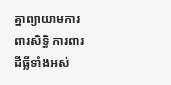គ្នាព្យាយាមការពារសិទ្ធិ ការពារដីធ្លីទាំងអស់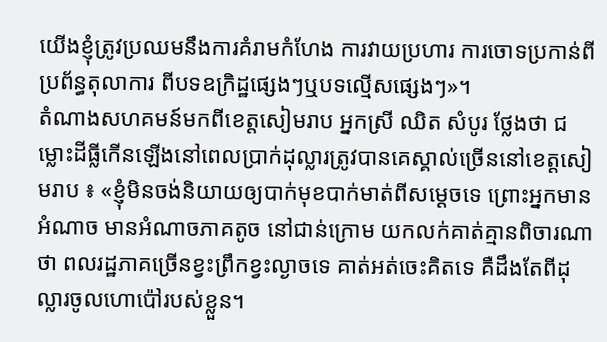យើងខ្ញុំត្រូវប្រឈមនឹងការគំរាមកំហែង ការវាយប្រហារ ការចោទប្រកាន់ពីប្រព័ន្ធតុលាការ ពីបទឧក្រិដ្ឋផ្សេងៗឬបទល្មើសផ្សេងៗ»។
តំណាងសហគមន៍មកពីខេត្តសៀមរាប អ្នកស្រី ឈិត សំបូរ ថ្លែងថា ជម្លោះដីធ្លីកើនឡើងនៅពេលប្រាក់ដុល្លារត្រូវបានគេស្គាល់ច្រើននៅខេត្តសៀមរាប ៖ «ខ្ញុំមិនចង់និយាយឲ្យបាក់មុខបាក់មាត់ពីសម្ដេចទេ ព្រោះអ្នកមានអំណាច មានអំណាចភាគតូច នៅជាន់ក្រោម យកលក់គាត់គ្មានពិចារណាថា ពលរដ្ឋភាគច្រើនខ្វះព្រឹកខ្វះល្ងាចទេ គាត់អត់ចេះគិតទេ គឺដឹងតែពីដុល្លារចូលហោប៉ៅរបស់ខ្លួន។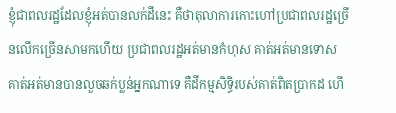ខ្ញុំជាពលរដ្ឋដែលខ្ញុំអត់បានលក់ដីនេះ គឺថាតុលាការកោះហៅប្រជាពលរដ្ឋច្រើនលើកច្រើនសាមកហើយ ប្រជាពលរដ្ឋអត់មានកំហុស គាត់អត់មានទោស គាត់អត់មានបានលួចឆក់ប្លន់អ្នកណាទេ គឺដីកម្មសិទ្ធិរបស់គាត់ពិតប្រាកដ ហើ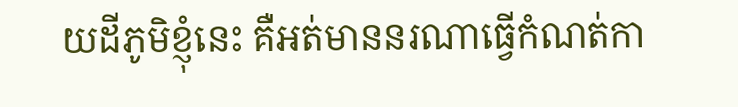យដីភូមិខ្ញុំនេះ គឺអត់មាននរណាធ្វើកំណត់កា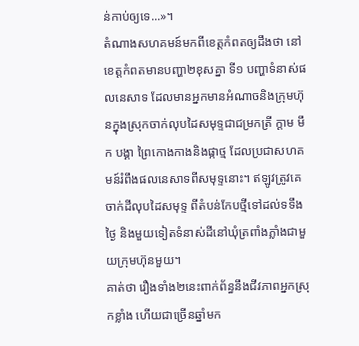ន់កាប់ឲ្យទេ...»។
តំណាងសហគមន៍មកពីខេត្តកំពតឲ្យដឹងថា នៅខេត្តកំពតមានបញ្ហា២ខុសគ្នា ទី១ បញ្ហាទំនាស់ផលនេសាទ ដែលមានអ្នកមានអំណាចនិងក្រុមហ៊ុនក្នុងស្រុកចាក់លុបដៃសមុទ្ទជាជម្រកត្រី ក្តាម មឹក បង្គា ព្រៃកោងកាងនិងផ្កាថ្ម ដែលប្រជាសហគមន៍រំពឹងផលនេសាទពីសមុទ្ទនោះ។ ឥឡូវត្រូវគេចាក់ដីលុបដៃសមុទ្ទ ពីតំបន់កែបថ្មីទៅដល់ទទឹងថ្ងៃ និងមួយទៀតទំនាស់ដីនៅឃុំត្រពាំងភ្លាំងជាមួយក្រុមហ៊ុនមួយ។
គាត់ថា រឿងទាំង២នេះពាក់ព័ន្ធនឹងជីវភាពអ្នកស្រុកខ្លាំង ហើយជាច្រើនឆ្នាំមក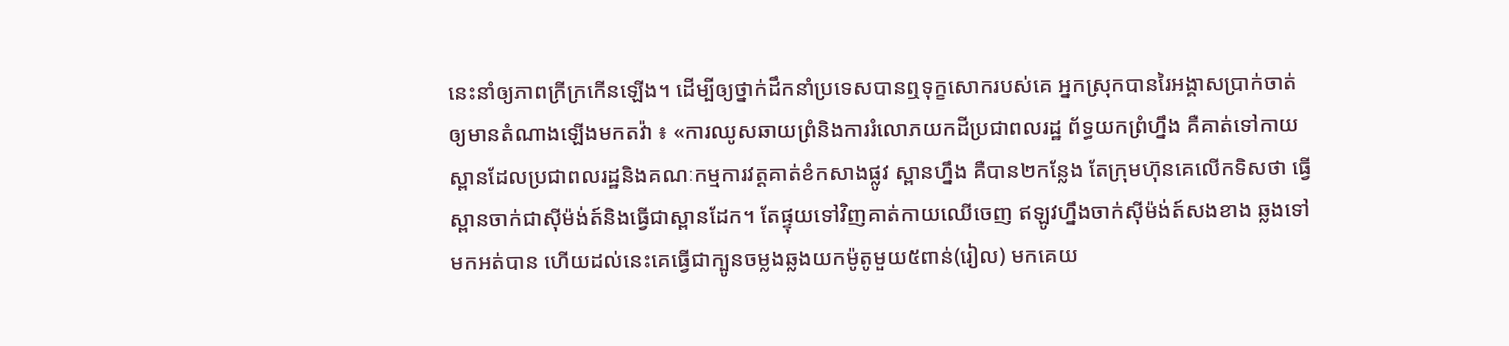នេះនាំឲ្យភាពក្រីក្រកើនឡើង។ ដើម្បីឲ្យថ្នាក់ដឹកនាំប្រទេសបានឮទុក្ខសោករបស់គេ អ្នកស្រុកបានរៃអង្គាសប្រាក់ចាត់ឲ្យមានតំណាងឡើងមកតវ៉ា ៖ «ការឈូសឆាយព្រំនិងការរំលោភយកដីប្រជាពលរដ្ឋ ព័ទ្ធយកព្រំហ្នឹង គឺគាត់ទៅកាយស្ពានដែលប្រជាពលរដ្ឋនិងគណៈកម្មការវត្តគាត់ខំកសាងផ្លូវ ស្ពានហ្នឹង គឺបាន២កន្លែង តែក្រុមហ៊ុនគេលើកទិសថា ធ្វើស្ពានចាក់ជាស៊ីម៉ង់ត៍និងធ្វើជាស្ពានដែក។ តែផ្ទុយទៅវិញគាត់កាយឈើចេញ ឥឡូវហ្នឹងចាក់ស៊ីម៉ង់ត៍សងខាង ឆ្លងទៅមកអត់បាន ហើយដល់នេះគេធ្វើជាក្បូនចម្លងឆ្លងយកម៉ូតូមួយ៥ពាន់(រៀល) មកគេយ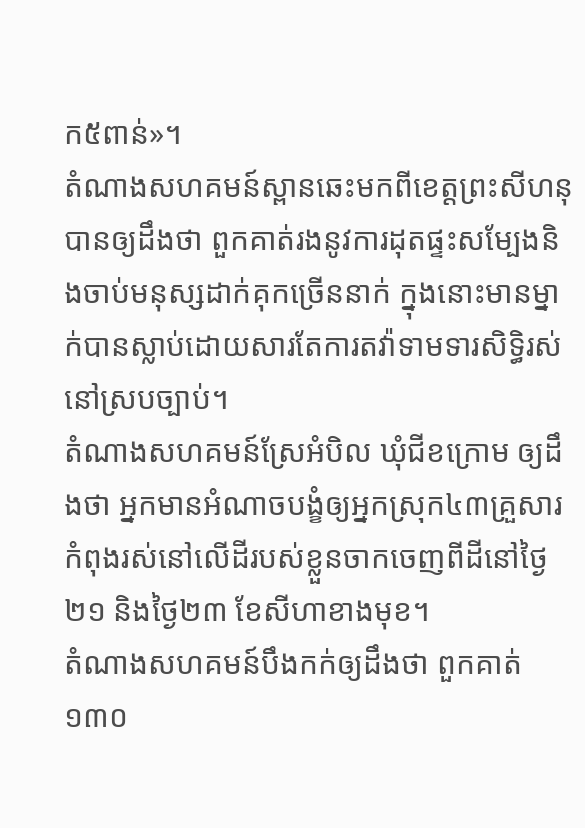ក៥ពាន់»។
តំណាងសហគមន៍ស្ពានឆេះមកពីខេត្តព្រះសីហនុបានឲ្យដឹងថា ពួកគាត់រងនូវការដុតផ្ទះសម្បែងនិងចាប់មនុស្សដាក់គុកច្រើននាក់ ក្នុងនោះមានម្នាក់បានស្លាប់ដោយសារតែការតវ៉ាទាមទារសិទ្ធិរស់នៅស្របច្បាប់។
តំណាងសហគមន៍ស្រែអំបិល ឃុំជីខក្រោម ឲ្យដឹងថា អ្នកមានអំណាចបង្ខំឲ្យអ្នកស្រុក៤៣គ្រួសារកំពុងរស់នៅលើដីរបស់ខ្លួនចាកចេញពីដីនៅថ្ងៃ២១ និងថ្ងៃ២៣ ខែសីហាខាងមុខ។
តំណាងសហគមន៍បឹងកក់ឲ្យដឹងថា ពួកគាត់១៣០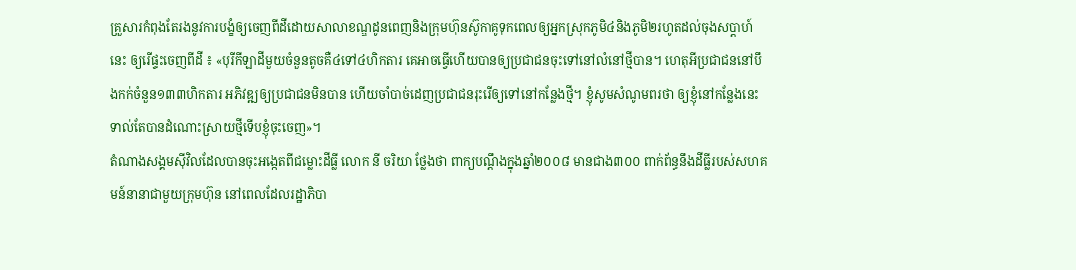គ្រួសារកំពុងតែរងនូវការបង្ខំឲ្យចេញពីដីដោយសាលាខណ្ឌដូនពេញនិងក្រុមហ៊ុនស៊ូកាគូទុកពេលឲ្យអ្នកស្រុកភូមិ៤និងភូមិ២រហូតដល់ចុងសប្តាហ៍នេះ ឲ្យរើផ្ទះចេញពីដី ៖ «បុរីកីឡាដីមួយចំនួនតូចគឺ៤ទៅ៤ហិកតារ គេអាចធ្វើហើយបានឲ្យប្រជាជនចុះទៅនៅលំនៅថ្មីបាន។ ហេតុអីប្រជាជននៅបឹងកក់ចំនួន១៣៣ហិកតារ អភិវឌ្ឍឲ្យប្រជាជនមិនបាន ហើយចាំបាច់ដេញប្រជាជនរុះរើឲ្យទៅនៅកន្លែងថ្មី។ ខ្ញុំសូមសំណូមពរថា ឲ្យខ្ញុំនៅកន្លែងនេះ ទាល់តែបានដំណោះស្រាយថ្មីទើបខ្ញុំចុះចេញ»។
តំណាងសង្គមស៊ីវិលដែលបានចុះអង្កេតពីជម្លោះដីធ្លី លោក នី ចរិយា ថ្លែងថា ពាក្យបណ្តឹងក្នុងឆ្នាំ២០០៨ មានជាង៣០០ ពាក់ព័ន្ធនឹងដីធ្លីរបស់សហគមន៍នានាជាមួយក្រុមហ៊ុន នៅពេលដែលរដ្ឋាភិបា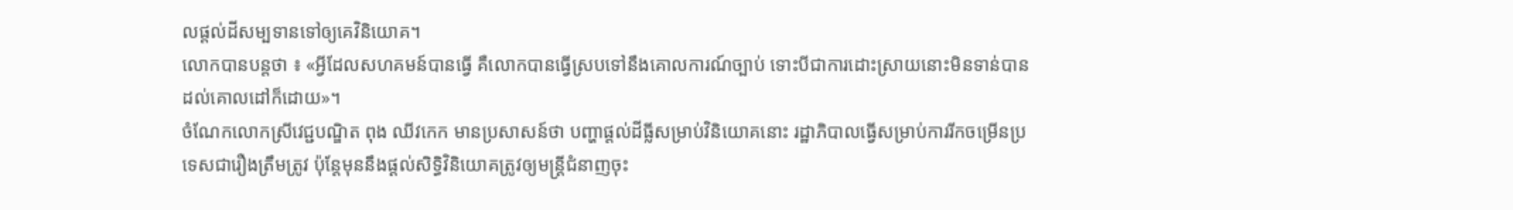លផ្តល់ដីសម្បទានទៅឲ្យគេវិនិយោគ។
លោកបានបន្តថា ៖ «អ្វីដែលសហគមន៍បានធ្វើ គឺលោកបានធ្វើស្របទៅនឹងគោលការណ៍ច្បាប់ ទោះបីជាការដោះស្រាយនោះមិនទាន់បានដល់គោលដៅក៏ដោយ»។
ចំណែកលោកស្រីវេជ្ជបណ្ឌិត ពុង ឈីវកេក មានប្រសាសន៍ថា បញ្ហាផ្តល់ដីធ្លីសម្រាប់វិនិយោគនោះ រដ្ឋាភិបាលធ្វើសម្រាប់ការរីកចម្រើនប្រទេសជារឿងត្រឹមត្រូវ ប៉ុន្តែមុននឹងផ្តល់សិទ្ធិវិនិយោគត្រូវឲ្យមន្រ្តីជំនាញចុះ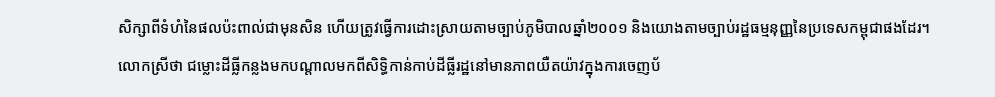សិក្សាពីទំហំនៃផលប៉ះពាល់ជាមុនសិន ហើយត្រូវធ្វើការដោះស្រាយតាមច្បាប់ភូមិបាលឆ្នាំ២០០១ និងយោងតាមច្បាប់រដ្ឋធម្មនុញ្ញនៃប្រទេសកម្ពុជាផងដែរ។
លោកស្រីថា ជម្លោះដីធ្លីកន្លងមកបណ្តាលមកពីសិទ្ធិកាន់កាប់ដីធ្លីរដ្ឋនៅមានភាពយឺតយ៉ាវក្នុងការចេញប័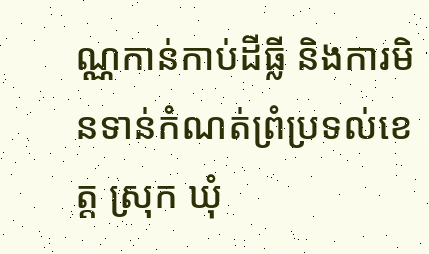ណ្ណកាន់កាប់ដីធ្លី និងការមិនទាន់កំណត់ព្រំប្រទល់ខេត្ត ស្រុក ឃុំ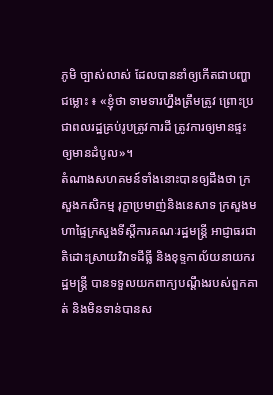ភូមិ ច្បាស់លាស់ ដែលបាននាំឲ្យកើតជាបញ្ហាជម្លោះ ៖ «ខ្ញុំថា ទាមទារហ្នឹងត្រឹមត្រូវ ព្រោះប្រជាពលរដ្ឋគ្រប់រូបត្រូវការដី ត្រូវការឲ្យមានផ្ទះ ឲ្យមានដំបូល»។
តំណាងសហគមន៍ទាំងនោះបានឲ្យដឹងថា ក្រសួងកសិកម្ម រុក្ខាប្រមាញ់និងនេសាទ ក្រសួងមហាផ្ទៃក្រសួងទីស្តីការគណៈរដ្ឋមន្រ្តី អាជ្ញាធរជាតិដោះស្រាយវិវាទដីធ្លី និងខុទ្ទកាល័យនាយករដ្ឋមន្រ្តី បានទទួលយកពាក្យបណ្តឹងរបស់ពួកគាត់ និងមិនទាន់បានស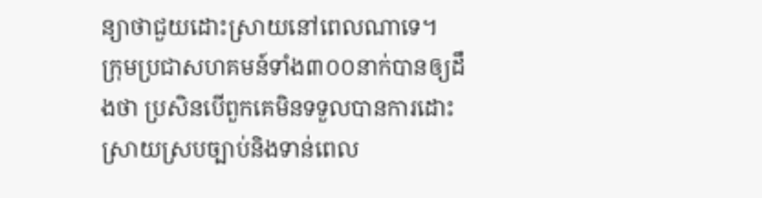ន្យាថាជួយដោះស្រាយនៅពេលណាទេ។
ក្រុមប្រជាសហគមន៍ទាំង៣០០នាក់បានឲ្យដឹងថា ប្រសិនបើពួកគេមិនទទួលបានការដោះស្រាយស្របច្បាប់និងទាន់ពេល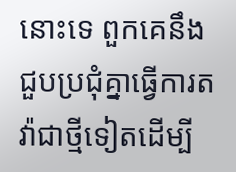នោះទេ ពួកគេនឹងជួបប្រជុំគ្នាធ្វើការតវ៉ាជាថ្មីទៀតដើម្បី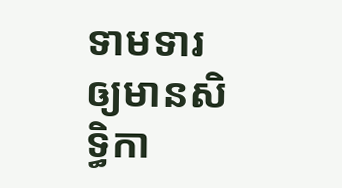ទាមទារឲ្យមានសិទ្ធិកា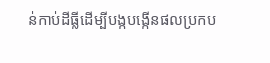ន់កាប់ដីធ្លីដើម្បីបង្កបង្កើនផលប្រកប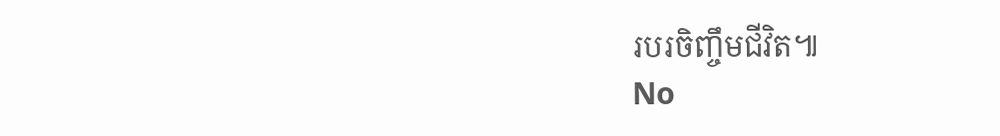របរចិញ្ចឹមជីវិត៕
No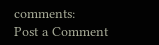comments:
Post a Comment